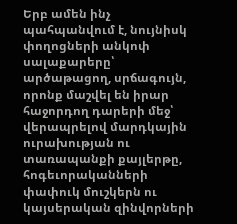Երբ ամեն ինչ պահպանվում է, նույնիսկ փողոցների անկոփ սալաքարերը՝ արծաթացող, սրճագույն, որոնք մաշվել են իրար հաջորդող դարերի մեջ՝ վերապրելով մարդկային ուրախության ու տառապանքի քայլերթը, հոգեւորականների փափուկ մուշկերն ու կայսերական զինվորների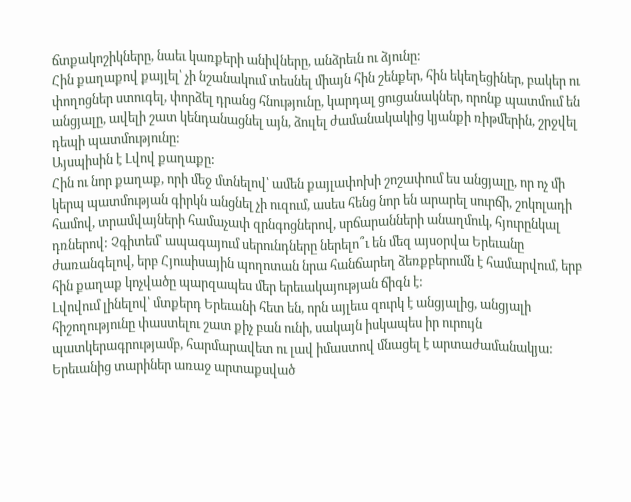ճտքակոշիկները, նաեւ կառքերի անիվները, անձրեւն ու ձյունը:
Հին քաղաքով քայլել՝ չի նշանակում տեսնել միայն հին շենքեր, հին եկեղեցիներ, բակեր ու փողոցներ ստուգել, փորձել դրանց հնությունը, կարդալ ցուցանակներ, որոնք պատմում են անցյալը, ավելի շատ կենդանացնել այն, ձուլել ժամանակակից կյանքի ռիթմերին, շրջվել դեպի պատմությունը:
Այսպիսին է Լվով քաղաքը:
Հին ու նոր քաղաք, որի մեջ մտնելով՝ ամեն քայլափոխի շոշափում ես անցյալը, որ ոչ մի կերպ պատմության գիրկն անցնել չի ուզում, ասես հենց նոր են արարել սուրճի, շոկոլադի համով, տրամվայների համաչափ զրնգոցներով, սրճարանների անաղմուկ, հյուրընկալ դռներով: Չգիտեմ՝ ապագայում սերունդները ներելո՞ւ են մեզ այսօրվա Երեւանը ժառանգելով, երբ Հյուսիսային պողոտան նրա հանճարեղ ձեռքբերումն է համարվում, երբ հին քաղաք կոչվածը պարզապես մեր երեւակայության ճիգն է:
Լվովում լինելով՝ մտքերդ Երեւանի հետ են, որն այլեւս զուրկ է անցյալից, անցյալի հիշողությունը փաստելու շատ քիչ բան ունի, սակայն իսկապես իր ուրույն պատկերագրությամբ, հարմարավետ ու լավ իմաստով մնացել է արտաժամանակյա: Երեւանից տարիներ առաջ արտաքսված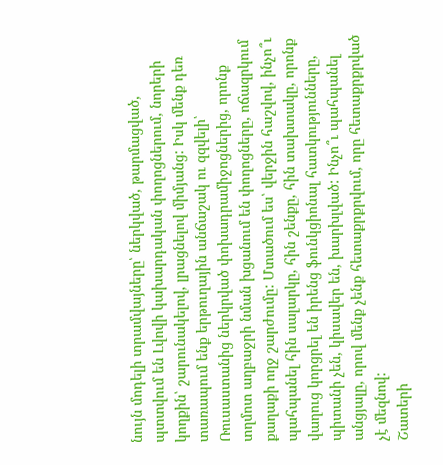նույն մոդելի տրամվայները՝ ներկված, թարմացված, պտտվում են Լվովի կախարդական փողոցներում, նորերի կողքին՝ շարունակելով, լրացնելով միմյանց: Իսկ մենք դեռ տառապում ենք երթուղային անճաշակ ու զզվելի՝ Ռուսաստանից ներկրված փոխադրամիջոցներից, որոնք տղմոտ աղբաջրի նման խցանում են փողոցները, ոճազրկում քաղաքի ողջ շարժումը: Մտածում ես՝ վերջին հաշվով, ինչո՞ւ պահպանել հին սալարկը, հին շենքը, հին տախտակը, որոնք վաղուց կորցրել են իրենց ֆունկցիոնալ հատկությունները, պիտանի չեն, կիսավեր են, խարխլված: Ինչո՞ւ պահպանել անցյալը, որով մենք չենք հետաքրքրվում, որը հետաքրքրված չէ մեզնով:
Շատերի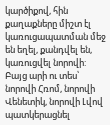կարծիքով, հին քաղաքները միշտ էլ կառուցապատման մեջ են եղել, քանդվել են, կառուցվել նորովի: Բայց արի ու տես՝ նորովի Հռոմ, նորովի Վենետիկ, նորովի Լվով պատկերացնել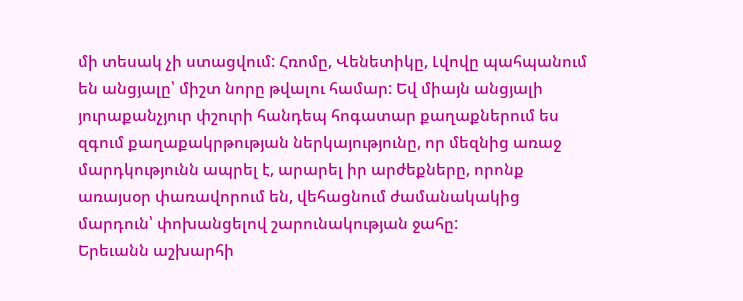մի տեսակ չի ստացվում: Հռոմը, Վենետիկը, Լվովը պահպանում են անցյալը՝ միշտ նորը թվալու համար: Եվ միայն անցյալի յուրաքանչյուր փշուրի հանդեպ հոգատար քաղաքներում ես զգում քաղաքակրթության ներկայությունը, որ մեզնից առաջ մարդկությունն ապրել է, արարել իր արժեքները, որոնք առայսօր փառավորում են, վեհացնում ժամանակակից մարդուն՝ փոխանցելով շարունակության ջահը:
Երեւանն աշխարհի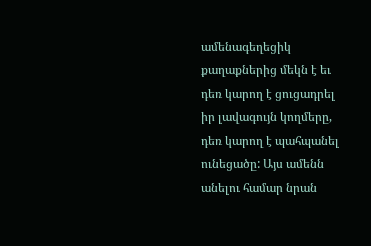ամենագեղեցիկ քաղաքներից մեկն է եւ դեռ կարող է ցուցադրել իր լավագույն կողմերը, դեռ կարող է պահպանել ունեցածը: Այս ամենն անելու համար նրան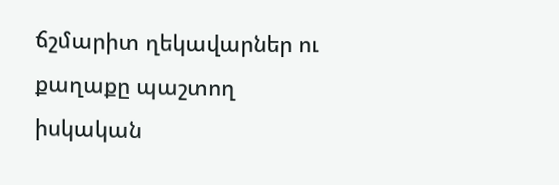ճշմարիտ ղեկավարներ ու քաղաքը պաշտող իսկական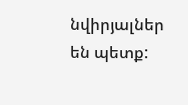նվիրյալներ են պետք: